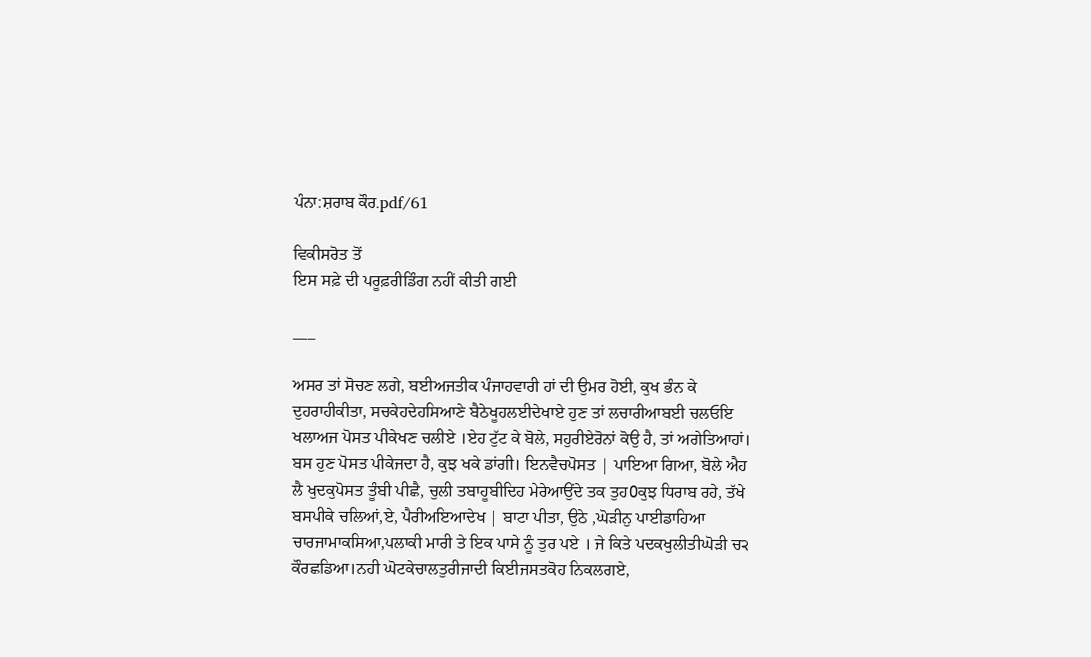ਪੰਨਾ:ਸ਼ਰਾਬ ਕੌਰ.pdf/61

ਵਿਕੀਸਰੋਤ ਤੋਂ
ਇਸ ਸਫ਼ੇ ਦੀ ਪਰੂਫ਼ਰੀਡਿੰਗ ਨਹੀਂ ਕੀਤੀ ਗਈ

___

ਅਸਰ ਤਾਂ ਸੋਚਣ ਲਗੇ, ਬਈਅਜਤੀਕ ਪੰਜਾਹਵਾਰੀ ਹਾਂ ਦੀ ਉਮਰ ਹੋਈ, ਕੁਖ ਭੰਨ ਕੇ ਦੁਹਰਾਹੀਕੀਤਾ, ਸਚਕੇਹਦੇਹਸਿਆਣੇ ਬੈਠੇਖੂਹਲਈਦੇਖਾਏ ਹੁਣ ਤਾਂ ਲਚਾਰੀਆਬਈ ਚਲਓਇ ਖਲਾਅਜ ਪੋਸਤ ਪੀਕੇਖਣ ਚਲੀਏ ।ਏਹ ਟੁੱਟ ਕੇ ਬੋਲੇ, ਸਹੁਰੀਏਰੋਨਾਂ ਕੋਉ ਹੈ, ਤਾਂ ਅਗੇਤਿਆਹਾਂ। ਬਸ ਹੁਣ ਪੋਸਤ ਪੀਕੇਜਦਾ ਹੈ, ਕੁਝ ਖਕੇ ਡਾਂਗੀ। ਇਨਵੈਚਪੋਸਤ | ਪਾਇਆ ਗਿਆ, ਬੋਲੇ ਐਹ ਲੈ ਖੁਦਕੁਪੋਸਤ ਤੂੰਬੀ ਪੀਛੈ, ਚੁਲੀ ਤਬਾਹੂਬੀਦਿਹ ਮੇਰੇਆਉਂਦੇ ਤਕ ਤੁਹ0ਕੁਝ ਧਿਰਾਬ ਰਹੇ, ਤੱਖੇ ਬਸਪੀਕੇ ਚਲਿਆਂ,ਏ, ਪੈਰੀਅਇਆਦੇਖ | ਬਾਟਾ ਪੀਤਾ, ਉਠੇ ,ਘੋੜੀਨੁ ਪਾਈਡਾਹਿਆ ਚਾਰਜਾਮਾਕਸਿਆ,ਪਲਾਕੀ ਮਾਰੀ ਤੇ ਇਕ ਪਾਸੇ ਨੂੰ ਤੁਰ ਪਏ । ਜੇ ਕਿਤੇ ਪਦਕਖੁਲੀਤੀਘੋੜੀ ਚ੨ ਕੌਰਛਡਿਆ।ਨਹੀ ਘੋਟਕੇਚਾਲਤੁਰੀਜਾਦੀ ਕਿਈਜਸਤਕੋਹ ਨਿਕਲਗਏ,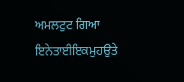ਅਮਲਟੁਟ ਗਿਆ ਇਨੇਤਾਈਇਕਮੁਹਉਤੇ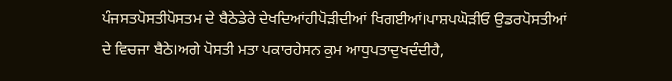ਪੰਜਸਤਪੋਸਤੀਪੋਸਤਮ ਦੇ ਬੈਠੇਡੇਰੇ ਦੇਖਦਿਆਂਹੀਪੋੜੀਦੀਆਂ ਖਿਗਈਆਂ।ਪਾਸ਼ਪਘੋੜੀਓ ਉਡਰਪੋਸਤੀਆਂ ਦੇ ਵਿਚਜਾ ਬੈਠੇ।ਅਗੇ ਪੋਸਤੀ ਮਤਾ ਪਕਾਰਹੇਸਨ ਕੁਮ ਆਧੁਪਤਾਦੁਖਦੰਦੀਹੈ,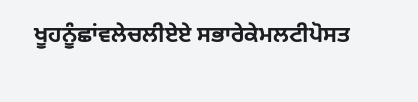ਖੂਹਨੂੰਛਾਂਵਲੇਚਲੀਏਏ ਸਭਾਰੇਕੇਮਲਟੀਪੋਸਤ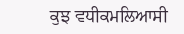ਕੁਝ ਵਧੀਕਮਲਿਆਸੀ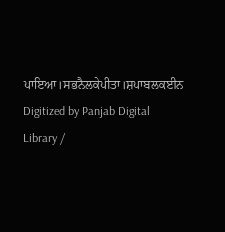ਪਾਇਆ।ਸਭਨੈਲਕੇਪੀਤਾ।ਸ਼ਪਾਬਲਕਈਨ Digitized by Panjab Digital Library /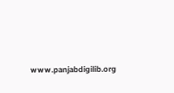www.panjabdigilib.org